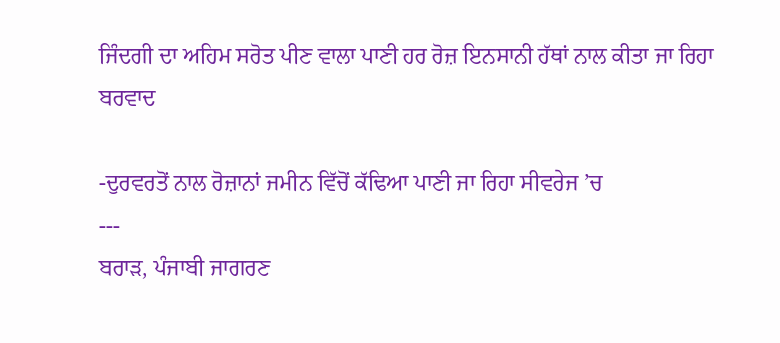ਜਿੰਦਗੀ ਦਾ ਅਹਿਮ ਸਰੋਤ ਪੀਣ ਵਾਲਾ ਪਾਣੀ ਹਰ ਰੋਜ਼ ਇਨਸਾਨੀ ਹੱਥਾਂ ਨਾਲ ਕੀਤਾ ਜਾ ਰਿਹਾ ਬਰਵਾਦ

-ਦੁਰਵਰਤੋਂ ਨਾਲ ਰੋਜ਼ਾਨਾਂ ਜਮੀਨ ਵਿੱਚੋਂ ਕੱਢਿਆ ਪਾਣੀ ਜਾ ਰਿਹਾ ਸੀਵਰੇਜ ’ਚ
---
ਬਰਾੜ, ਪੰਜਾਬੀ ਜਾਗਰਣ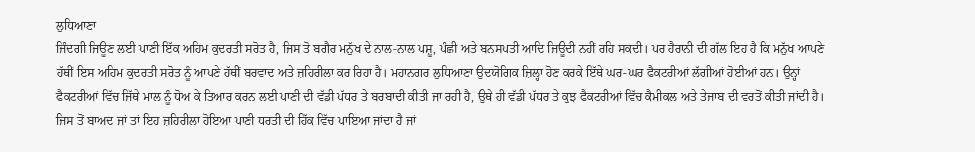ਲੁਧਿਆਣਾ
ਜਿੰਦਗੀ ਜਿਊਣ ਲਈ ਪਾਣੀ ਇੱਕ ਅਹਿਮ ਕੁਦਰਤੀ ਸਰੋਤ ਹੈ, ਜਿਸ ਤੋ ਬਗੈਰ ਮਨੁੱਖ ਦੇ ਨਾਲ-ਨਾਲ ਪਸ਼ੂ, ਪੰਛੀ ਅਤੇ ਬਨਸਪਤੀ ਆਦਿ ਜਿਊਦੀ ਨਹੀਂ ਰਹਿ ਸਕਦੀ। ਪਰ ਹੈਰਾਨੀ ਦੀ ਗੱਲ ਇਹ ਹੈ ਕਿ ਮਨੁੱਖ ਆਪਣੇ ਹੱਥੀਂ ਇਸ ਅਹਿਮ ਕੁਦਰਤੀ ਸਰੋਤ ਨੂੰ ਆਪਣੇ ਹੱਥੀਂ ਬਰਵਾਦ ਅਤੇ ਜ਼ਹਿਰੀਲਾ ਕਰ ਰਿਹਾ ਹੈ। ਮਹਾਨਗਰ ਲੁਧਿਆਣਾ ਉਦਯੋਗਿਕ ਜ਼ਿਲ੍ਹਾ ਹੋਣ ਕਰਕੇ ਇੱਥੇ ਘਰ-ਘਰ ਫੈਕਟਰੀਆਂ ਲੱਗੀਆਂ ਹੋਈਆਂ ਹਨ। ਉਨ੍ਹਾਂ ਫੈਕਟਰੀਆਂ ਵਿੱਚ ਜਿੱਥੇ ਮਾਲ ਨੂੰ ਧੋਅ ਕੇ ਤਿਆਰ ਕਰਨ ਲਈ ਪਾਣੀ ਦੀ ਵੱਡੀ ਪੱਧਰ ਤੇ ਬਰਬਾਦੀ ਕੀਤੀ ਜਾ ਰਹੀ ਹੈ, ਉਥੇ ਹੀ ਵੱਡੀ ਪੱਧਰ ਤੇ ਕੁਝ ਫੈਕਟਰੀਆਂ ਵਿੱਚ ਕੈਮੀਕਲ ਅਤੇ ਤੇਜਾਬ ਦੀ ਵਰਤੋਂ ਕੀਤੀ ਜਾਂਦੀ ਹੈ। ਜਿਸ ਤੋਂ ਬਾਅਦ ਜਾਂ ਤਾਂ ਇਹ ਜ਼ਹਿਰੀਲਾ ਹੋਇਆ ਪਾਣੀ ਧਰਤੀ ਦੀ ਹਿੱਕ ਵਿੱਚ ਪਾਇਆ ਜਾਂਦਾ ਹੈ ਜਾਂ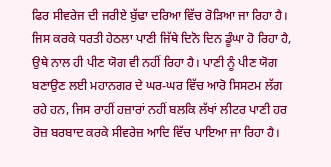ਫਿਰ ਸੀਵਰੇਜ ਦੀ ਜਰੀਏ ਬੁੱਢਾ ਦਰਿਆ ਵਿੱਚ ਰੋੜਿਆ ਜਾ ਰਿਹਾ ਹੈ। ਜਿਸ ਕਰਕੇ ਧਰਤੀ ਹੇਠਲਾ ਪਾਣੀ ਜਿੱਥੇ ਦਿਨੋ ਦਿਨ ਡੂੰਘਾ ਹੋ ਰਿਹਾ ਹੈ, ਉਥੇ ਨਾਲ ਹੀ ਪੀਣ ਯੋਗ ਵੀ ਨਹੀਂ ਰਿਹਾ ਹੈ। ਪਾਣੀ ਨੂੰ ਪੀਣ ਯੋਗ ਬਣਾਉਣ ਲਈ ਮਹਾਨਗਰ ਦੇ ਘਰ-ਘਰ ਵਿੱਚ ਆਰੋ ਸਿਸਟਮ ਲੱਗ ਰਹੇ ਹਨ, ਜਿਸ ਰਾਹੀਂ ਹਜ਼ਾਰਾਂ ਨਹੀਂ ਬਲਕਿ ਲੱਖਾਂ ਲੀਟਰ ਪਾਣੀ ਹਰ ਰੋਜ਼ ਬਰਬਾਦ ਕਰਕੇ ਸੀਵਰੇਜ਼ ਆਦਿ ਵਿੱਚ ਪਾਇਆ ਜਾ ਰਿਹਾ ਹੈ।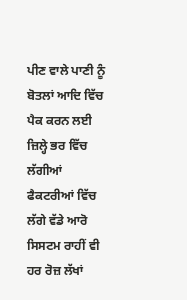ਪੀਣ ਵਾਲੇ ਪਾਣੀ ਨੂੰ ਬੋਤਲਾਂ ਆਦਿ ਵਿੱਚ ਪੈਕ ਕਰਨ ਲਈ ਜ਼ਿਲ੍ਹੇ ਭਰ ਵਿੱਚ ਲੱਗੀਆਂ ਫੈਕਟਰੀਆਂ ਵਿੱਚ ਲੱਗੇ ਵੱਡੇ ਆਰੋ ਸਿਸਟਮ ਰਾਹੀਂ ਵੀ ਹਰ ਰੋਜ਼ ਲੱਖਾਂ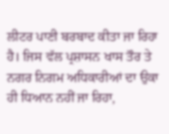ਲੀਟਰ ਪਾਣੀ ਬਰਬਾਦ ਕੀਤਾ ਜਾ ਰਿਹਾ ਹੈ। ਜਿਸ ਵੱਲ ਪ੍ਰਸ਼ਾਸਨ ਖਾਸ ਤੌਰ ਤੇ ਨਗਰ ਨਿਗਮ ਅਧਿਕਾਰੀਆਂ ਦਾ ਉਕਾ ਹੀ ਧਿਆਨ ਨਹੀਂ ਜਾ ਰਿਹਾ,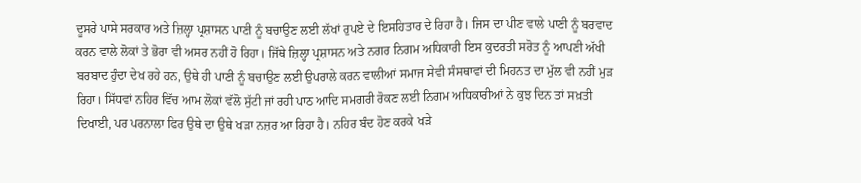ਦੂਸਰੇ ਪਾਸੇ ਸਰਕਾਰ ਅਤੇ ਜ਼ਿਲ੍ਹਾ ਪ੍ਰਸ਼ਾਸਨ ਪਾਣੀ ਨੂੰ ਬਚਾਉਣ ਲਈ ਲੱਖਾਂ ਰੁਪਏ ਦੇ ਇਸਹਿਤਾਰ ਦੇ ਰਿਹਾ ਹੈ। ਜਿਸ ਦਾ ਪੀਣ ਵਾਲੇ ਪਾਣੀ ਨੂੰ ਬਰਵਾਦ ਕਰਨ ਵਾਲੇ ਲੋਕਾਂ ਤੇ ਭੋਰਾ ਵੀ ਅਸਰ ਨਹੀਂ ਹੋ ਰਿਹਾ। ਜਿੱਥੇ ਜ਼ਿਲ੍ਹਾ ਪ੍ਰਸ਼ਾਸਨ ਅਤੇ ਨਗਰ ਨਿਗਮ ਅਧਿਕਾਰੀ ਇਸ ਕੁਦਰਤੀ ਸਰੋਤ ਨੂੰ ਆਪਣੀ ਅੱਖੀ ਬਰਬਾਦ ਹੁੰਦਾ ਦੇਖ ਰਹੇ ਹਨ, ਉਥੇ ਹੀ ਪਾਣੀ ਨੂੰ ਬਚਾਉਣ ਲਈ ਉਪਰਾਲੇ ਕਰਨ ਵਾਲੀਆਂ ਸਮਾਜ ਸੇਵੀ ਸੰਸਥਾਵਾਂ ਦੀ ਮਿਹਨਤ ਦਾ ਮੁੱਲ ਵੀ ਨਹੀਂ ਮੁੜ ਰਿਹਾ। ਸਿੱਧਵਾਂ ਨਹਿਰ ਵਿੱਚ ਆਮ ਲੋਕਾਂ ਵੱਲੋ ਸੁੱਟੀ ਜਾਂ ਰਹੀ ਪਾਠ ਆਦਿ ਸਮਗਰੀ ਰੋਕਣ ਲਈ ਨਿਗਮ ਅਧਿਕਾਰੀਆਂ ਨੇ ਕੁਝ ਦਿਨ ਤਾਂ ਸਖ਼ਤੀ ਦਿਖਾਈ, ਪਰ ਪਰਨਾਲਾ ਫਿਰ ਉਥੇ ਦਾ ਉਥੇ ਖੜਾ ਨਜ਼ਰ ਆ ਰਿਹਾ ਹੈ। ਨਹਿਰ ਬੰਦ ਹੋਣ ਕਰਕੇ ਖੜੇ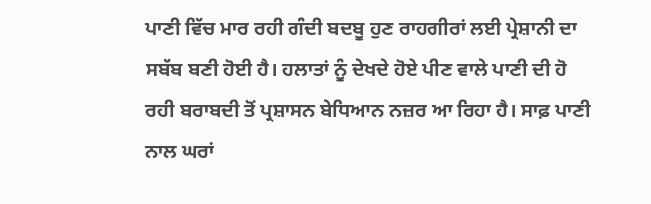ਪਾਣੀ ਵਿੱਚ ਮਾਰ ਰਹੀ ਗੰਦੀ ਬਦਬੂ ਹੁਣ ਰਾਹਗੀਰਾਂ ਲਈ ਪ੍ਰੇਸ਼ਾਨੀ ਦਾ ਸਬੱਬ ਬਣੀ ਹੋਈ ਹੈ। ਹਲਾਤਾਂ ਨੂੰ ਦੇਖਦੇ ਹੋਏ ਪੀਣ ਵਾਲੇ ਪਾਣੀ ਦੀ ਹੋ ਰਹੀ ਬਰਾਬਦੀ ਤੋਂ ਪ੍ਰਸ਼ਾਸਨ ਬੇਧਿਆਨ ਨਜ਼ਰ ਆ ਰਿਹਾ ਹੈ। ਸਾਫ਼ ਪਾਣੀ ਨਾਲ ਘਰਾਂ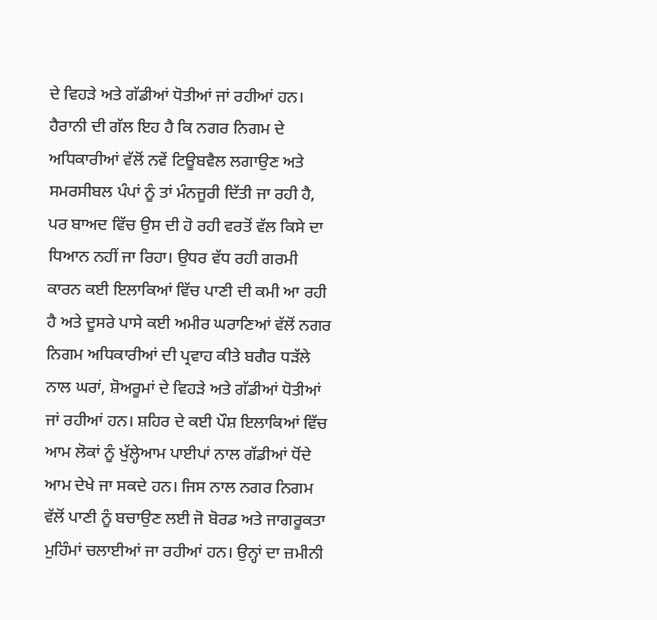ਦੇ ਵਿਹੜੇ ਅਤੇ ਗੱਡੀਆਂ ਧੋਤੀਆਂ ਜਾਂ ਰਹੀਆਂ ਹਨ। ਹੈਰਾਨੀ ਦੀ ਗੱਲ ਇਹ ਹੈ ਕਿ ਨਗਰ ਨਿਗਮ ਦੇ ਅਧਿਕਾਰੀਆਂ ਵੱਲੋਂ ਨਵੇਂ ਟਿਊਬਵੈਲ ਲਗਾਉਣ ਅਤੇ ਸਮਰਸੀਬਲ ਪੰਪਾਂ ਨੂੰ ਤਾਂ ਮੰਨਜੂਰੀ ਦਿੱਤੀ ਜਾ ਰਹੀ ਹੈ, ਪਰ ਬਾਅਦ ਵਿੱਚ ਉਸ ਦੀ ਹੋ ਰਹੀ ਵਰਤੋਂ ਵੱਲ ਕਿਸੇ ਦਾ ਧਿਆਨ ਨਹੀਂ ਜਾ ਰਿਹਾ। ਉਧਰ ਵੱਧ ਰਹੀ ਗਰਮੀ ਕਾਰਨ ਕਈ ਇਲਾਕਿਆਂ ਵਿੱਚ ਪਾਣੀ ਦੀ ਕਮੀ ਆ ਰਹੀ ਹੈ ਅਤੇ ਦੂਸਰੇ ਪਾਸੇ ਕਈ ਅਮੀਰ ਘਰਾਣਿਆਂ ਵੱਲੋਂ ਨਗਰ ਨਿਗਮ ਅਧਿਕਾਰੀਆਂ ਦੀ ਪ੍ਰਵਾਹ ਕੀਤੇ ਬਗੈਰ ਧੜੱਲੇ ਨਾਲ ਘਰਾਂ, ਸ਼ੋਅਰੂਮਾਂ ਦੇ ਵਿਹੜੇ ਅਤੇ ਗੱਡੀਆਂ ਧੋਤੀਆਂ ਜਾਂ ਰਹੀਆਂ ਹਨ। ਸ਼ਹਿਰ ਦੇ ਕਈ ਪੌਸ਼ ਇਲਾਕਿਆਂ ਵਿੱਚ ਆਮ ਲੋਕਾਂ ਨੂੰ ਖੁੱਲ੍ਹੇਆਮ ਪਾਈਪਾਂ ਨਾਲ ਗੱਡੀਆਂ ਧੋਂਦੇ ਆਮ ਦੇਖੇ ਜਾ ਸਕਦੇ ਹਨ। ਜਿਸ ਨਾਲ ਨਗਰ ਨਿਗਮ ਵੱਲੋਂ ਪਾਣੀ ਨੂੰ ਬਚਾਉਣ ਲਈ ਜੋ ਬੋਰਡ ਅਤੇ ਜਾਗਰੂਕਤਾ ਮੁਹਿੰਮਾਂ ਚਲਾਈਆਂ ਜਾ ਰਹੀਆਂ ਹਨ। ਉਨ੍ਹਾਂ ਦਾ ਜ਼ਮੀਨੀ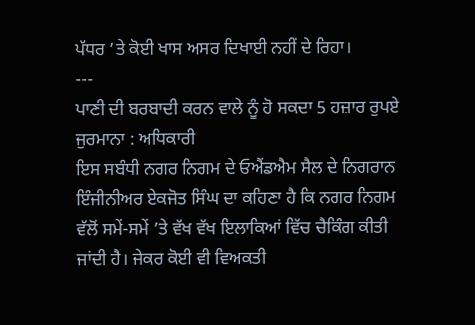ਪੱਧਰ ’ਤੇ ਕੋਈ ਖਾਸ ਅਸਰ ਦਿਖਾਈ ਨਹੀਂ ਦੇ ਰਿਹਾ।
---
ਪਾਣੀ ਦੀ ਬਰਬਾਦੀ ਕਰਨ ਵਾਲੇ ਨੂੰ ਹੋ ਸਕਦਾ 5 ਹਜ਼ਾਰ ਰੁਪਏ ਜੁਰਮਾਨਾ : ਅਧਿਕਾਰੀ
ਇਸ ਸਬੰਧੀ ਨਗਰ ਨਿਗਮ ਦੇ ਓਐਂਡਐਮ ਸੈਲ ਦੇ ਨਿਗਰਾਨ ਇੰਜੀਨੀਅਰ ਏਕਜੋਤ ਸਿੰਘ ਦਾ ਕਹਿਣਾ ਹੈ ਕਿ ਨਗਰ ਨਿਗਮ ਵੱਲੋਂ ਸਮੇਂ-ਸਮੇਂ ’ਤੇ ਵੱਖ ਵੱਖ ਇਲਾਕਿਆਂ ਵਿੱਚ ਚੈਕਿੰਗ ਕੀਤੀ ਜਾਂਦੀ ਹੈ। ਜੇਕਰ ਕੋਈ ਵੀ ਵਿਅਕਤੀ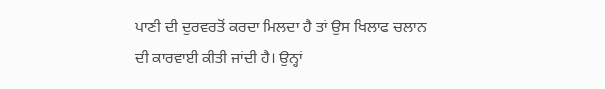ਪਾਣੀ ਦੀ ਦੁਰਵਰਤੋਂ ਕਰਦਾ ਮਿਲਦਾ ਹੈ ਤਾਂ ਉਸ ਖਿਲਾਫ ਚਲਾਨ ਦੀ ਕਾਰਵਾਈ ਕੀਤੀ ਜਾਂਦੀ ਹੈ। ਉਨ੍ਹਾਂ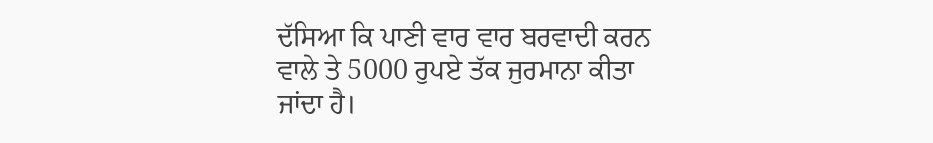ਦੱਸਿਆ ਕਿ ਪਾਣੀ ਵਾਰ ਵਾਰ ਬਰਵਾਦੀ ਕਰਨ ਵਾਲੇ ਤੇ 5000 ਰੁਪਏ ਤੱਕ ਜੁਰਮਾਨਾ ਕੀਤਾ ਜਾਂਦਾ ਹੈ।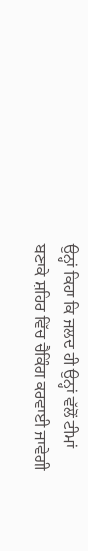ਉਨ੍ਹਾਂ ਕਿਹਾ ਕਿ ਜਲਦ ਹੀ ਉਨ੍ਹਾਂ ਵੱਲੋਂ ਟੀਮਾਂ ਬਣਾਕੇ ਸ਼ਹਿਰ ਵਿੱਚ ਚੈਕਿੰਗ ਕਰਵਾਈ ਜਾਵੇਗੀ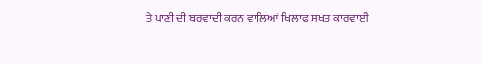ਤੇ ਪਾਣੀ ਦੀ ਬਰਵਾਦੀ ਕਰਨ ਵਾਲਿਆਂ ਖਿਲਾਫ ਸਖਤ ਕਾਰਵਾਈ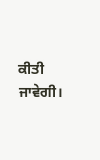ਕੀਤੀ ਜਾਵੇਗੀ।